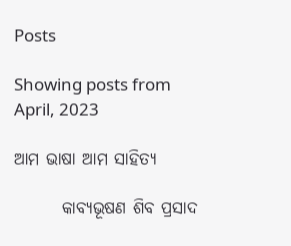Posts

Showing posts from April, 2023

ଆମ ଭାଷା ଆମ ସାହିତ୍ୟ

       କାବ୍ଯଭୂଷଣ ଶିବ ପ୍ରସାଦ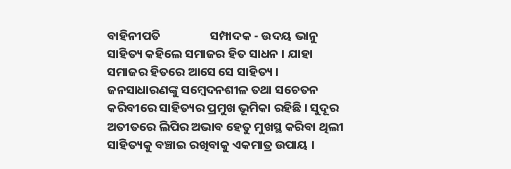ବାହିନୀପତି                  ସମ୍ପାଦକ - ଉଦୟ ଭାନୁ            ସାହିତ୍ୟ କହିଲେ ସମାଜର ହିତ ସାଧନ । ଯାହା ସମାଜର ହିତରେ ଆସେ ସେ ସାହିତ୍ୟ । ଜନସାଧାରଣଙ୍କୁ ସମ୍ବେଦନଶୀଳ ତଥା ସଚେତନ କରିବୀରେ ସାହିତ୍ୟର ପ୍ରମୁଖ ଭୂମିକା ରହିଛି । ସୁଦୂର ଅତୀତରେ ଲିପିର ଅଭାବ ହେତୁ ମୁଖସ୍ଥ କରିବା ଥିଲୀ ସାହିତ୍ୟକୁ ବଞ୍ଚାଇ ରଖିବାକୁ ଏକମାତ୍ର ଉପାୟ ।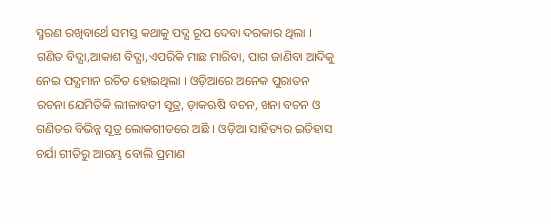ସ୍ମରଣ ରଖିବାର୍ଥେ ସମସ୍ତ କଥାକୁ ପଦ୍ଯ ରୂପ ଦେବା ଦରକାର ଥିଲା । ଗଣିତ ବିଦ୍ଯା,ଆକାଶ ବିଦ୍ଯା,ଏପରିକି ମାଛ ମାରିବା, ପାଗ ଜାଣିବା ଆଦିକୁ ନେଇ ପଦ୍ଯମାନ ରଚିତ ହୋଇଥିଲା । ଓଡ଼ିଆରେ ଅନେକ ପୁରାତନ ରଚନା ଯେମିତିକି ଲୀଳାବତୀ ସୂତ୍ର, ଡ଼ାକଋଷି ବଚନ, ଖନା ବଚନ ଓ ଗଣିତର ବିଭିନ୍ନ ସୂତ୍ର ଲୋକଗୀତରେ ଅଛି । ଓଡ଼ିଆ ସାହିତ୍ୟର ଇତିହାସ ଚର୍ଯା ଗୀତିରୁ ଆରମ୍ଭ ବୋଲି ପ୍ରମାଣ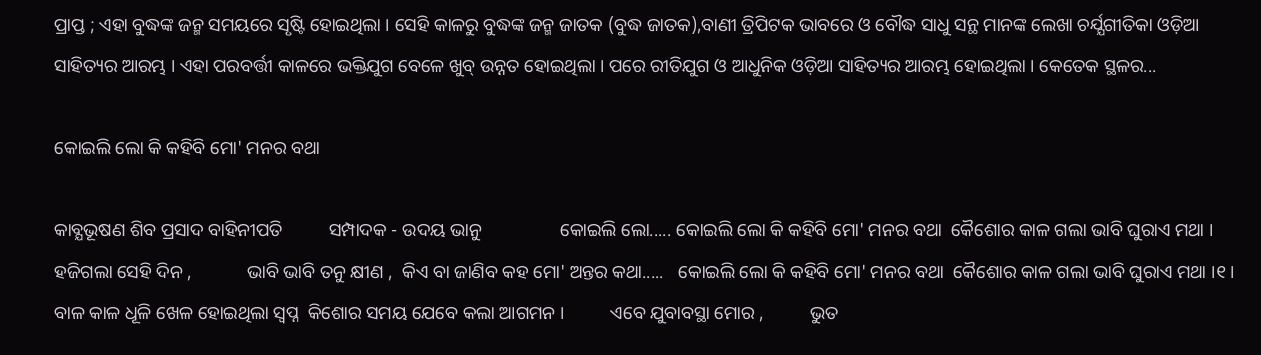ପ୍ରାପ୍ତ ; ଏହା ବୁଦ୍ଧଙ୍କ ଜନ୍ମ ସମୟରେ ସୃଷ୍ଟି ହୋଇଥିଲା । ସେହି କାଳରୁ ବୁଦ୍ଧଙ୍କ ଜନ୍ମ ଜାତକ (ବୁଦ୍ଧ ଜାତକ),ବାଣୀ ତ୍ରିପିଟକ ଭାବରେ ଓ ବୌଦ୍ଧ ସାଧୁ ସନ୍ଥ ମାନଙ୍କ ଲେଖା ଚର୍ଯ୍ଯଗୀତିକା ଓଡ଼ିଆ ସାହିତ୍ୟର ଆରମ୍ଭ । ଏହା ପରବର୍ତ୍ତୀ କାଳରେ ଭକ୍ତିଯୁଗ ବେଳେ ଖୁବ୍‌ ଉନ୍ନତ ହୋଇଥିଲା । ପରେ ରୀତିଯୁଗ ଓ ଆଧୁନିକ ଓଡ଼ିଆ ସାହିତ୍ୟର ଆରମ୍ଭ ହୋଇଥିଲା । କେତେକ ସ୍ଥଳର...

କୋଇଲି ଲୋ କି କହିବି ମୋ' ମନର ବଥା

କାବ୍ଯଭୂଷଣ ଶିବ ପ୍ରସାଦ ବାହିନୀପତି          ସମ୍ପାଦକ - ଉଦୟ ଭାନୁ                 କୋଇଲି ଲୋ..... କୋଇଲି ଲୋ କି କହିବି ମୋ' ମନର ବଥା  କୈଶୋର କାଳ ଗଲା ଭାବି ଘୁରାଏ ମଥା ।             ହଜିଗଲା ସେହି ଦିନ ,            ଭାବି ଭାବି ତନୁ କ୍ଷୀଣ ,  କିଏ ବା ଜାଣିବ କହ ମୋ' ଅନ୍ତର କଥା.....   କୋଇଲି ଲୋ କି କହିବି ମୋ' ମନର ବଥା  କୈଶୋର କାଳ ଗଲା ଭାବି ଘୁରାଏ ମଥା ।୧। ବାଳ କାଳ ଧୂଳି ଖେଳ ହୋଇଥିଲା ସ୍ବପ୍ନ  କିଶୋର ସମୟ ଯେବେ କଲା ଆଗମନ ।          ଏବେ ଯୁବାବସ୍ଥା ମୋର ,          ଭୁତ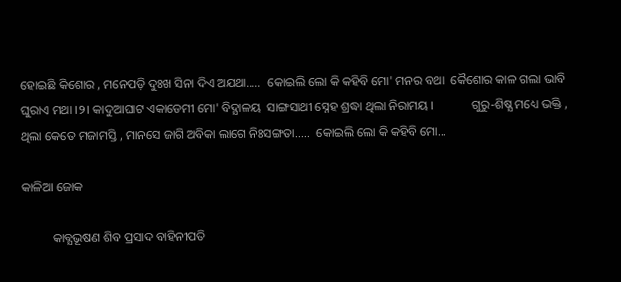ହୋଇଛି କିଶୋର , ମନେପଡ଼ି ଦୁଃଖ ସିନା ଦିଏ ଅଯଥା.....  କୋଇଲି ଲୋ କି କହିବି ମୋ' ମନର ବଥା  କୈଶୋର କାଳ ଗଲା ଭାବି ଘୁରାଏ ମଥା ।୨। କାଦୁଆଘାଟ ଏକାଡେମୀ ମୋ' ବିଦ୍ଯାଳୟ  ସାଙ୍ଗସାଥୀ ସ୍ନେହ ଶ୍ରଦ୍ଧା ଥିଲା ନିରାମୟ ।            ଗୁରୁ-ଶିଷ୍ଯ ମଧ୍ୟେ ଭକ୍ତି ,           ଥିଲା କେତେ ମଜାମସ୍ତି , ମାନସେ ଜାଗି ଅବିକା ଲାଗେ ନିଃସଙ୍ଗତା.....  କୋଇଲି ଲୋ କି କହିବି ମୋ...

କାଳିଆ ଜୋକ

          କାବ୍ଯଭୂଷଣ ଶିବ ପ୍ରସାଦ ବାହିନୀପତି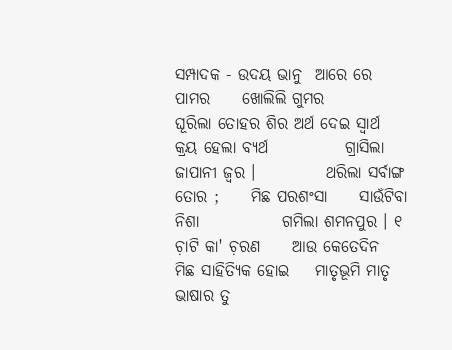ସମ୍ପାଦକ - ଉଦୟ ଭାନୁ  ଆରେ ରେ  ପାମର     ଖୋଲିଲି ଗୁମର                 ଘୂରିଲା ତୋହର ଶିର ଅର୍ଥ ଦେଇ ସ୍ବାର୍ଥ     କ୍ରୟ ହେଲା ବ୍ଯର୍ଥ            ଗ୍ରାସିଲା ଜାପାନୀ ଜ୍ବର ।           ଥରିଲା ସର୍ବାଙ୍ଗ ତୋର ;     ମିଛ ପରଶଂସା     ସାଉଁଟିବା ନିଶା             ଗମିଲା ଶମନପୁର । ୧  ଚ଼ାଟି କା' ଚ଼ରଣ     ଆଉ କେତେଦିନ            ମିଛ ସାହିତ୍ଯିକ ହୋଇ    ମାତୃଭୂମି ମାତୃ     ଭାଷାର ତୁ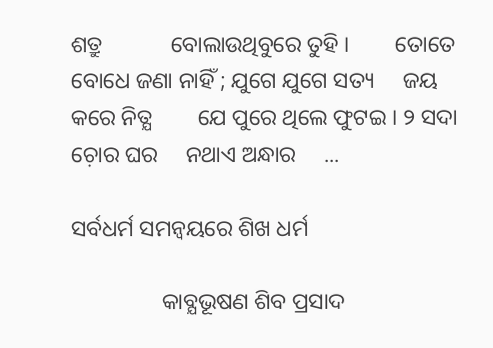ଶତ୍ରୁ            ବୋଲାଉଥିବୁରେ ତୁହି ।        ତୋତେ ବୋଧେ ଜଣା ନାହିଁ ; ଯୁଗେ ଯୁଗେ ସତ୍ୟ     ଜୟ କରେ ନିତ୍ଯ        ଯେ ପୁରେ ଥିଲେ ଫୁଟଇ । ୨ ସଦା ଚ଼ୋର ଘର     ନଥାଏ ଅନ୍ଧାର     ...

ସର୍ବଧର୍ମ ସମନ୍ବୟରେ ଶିଖ ଧର୍ମ

                କାବ୍ଯଭୂଷଣ ଶିବ ପ୍ରସାଦ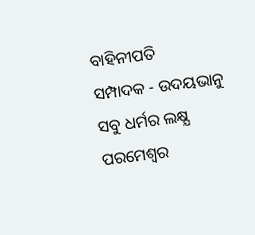ବାହିନୀପତି                            ସମ୍ପାଦକ - ଉଦୟଭାନୁ           ସବୁ ଧର୍ମର ଲକ୍ଷ୍ଯ ପରମେଶ୍ବର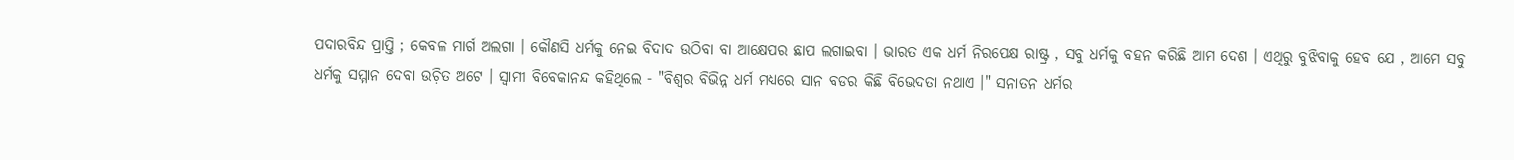ପଦାରବିନ୍ଦ ପ୍ରାପ୍ତି ; କେବଳ ମାର୍ଗ ଅଲଗା । କୌଣସି ଧର୍ମକୁ ନେଇ ବିଦାଦ ଉଠିବା ବା ଆକ୍ଷେପର ଛାପ ଲଗାଇବା । ଭାରତ ଏକ ଧର୍ମ ନିରପେକ୍ଷ ରାଷ୍ଟ୍ର , ସବୁ ଧର୍ମକୁ ବହନ କରିଛି ଆମ ଦେଶ । ଏଥିରୁ ବୁଝିବାକୁ ହେବ ଯେ , ଆମେ ସବୁ ଧର୍ମକୁ ସମ୍ମାନ ଦେବା ଉଚ଼ିତ ଅଟେ । ସ୍ବାମୀ ବିବେକାନନ୍ଦ କହିଥିଲେ - "ବିଶ୍ବର ବିଭିନ୍ନ ଧର୍ମ ମଧ୍ୟରେ ସାନ ବଡର କିଛି ବିଭେଦତା ନଥାଏ ।" ସନାତନ ଧର୍ମର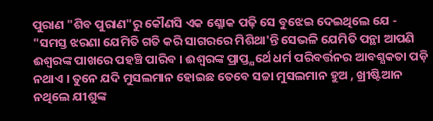ପୁରାଣ "ଶିବ ପୁରାଣ"ରୁ କୌଣସି ଏକ ଶ୍ଳୋକ ପଢ଼ି ସେ ବୁଝେଇ ଦେଇଥିଲେ ଯେ - "ସମସ୍ତ ଝରଣା ଯେମିତି ଗତି କରି ସାଗରରେ ମିଶିଥା'ନ୍ତି ସେଭଳି ଯେମିତି ପନ୍ଥା ଆପଣି ଈଶ୍ୱରଙ୍କ ପାଖରେ ପହଞ୍ଚି ପାରିବ । ଈଶ୍ୱରଙ୍କ ପ୍ରାପ୍ତ୍ଯର୍ଥେ ଧର୍ମ ପରିବର୍ତ୍ତନର ଆବଶ୍ଯକତା ପଡ଼ି ନଥାଏ । ତୁନେ ଯଦି ମୁସଲମାନ ହୋଇଛ ତେବେ ସଚ୍ଚା ମୁସଲମାନ ହୁଅ , ଖ୍ରୀଷ୍ଟିଆନ ନଥିଲେ ଯୀଶୁଙ୍କ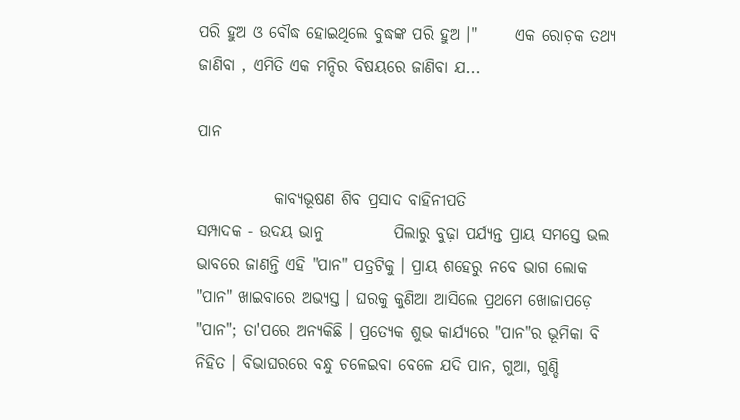ପରି ହୁଅ ଓ ବୌଦ୍ଧ ହୋଇଥିଲେ ବୁଦ୍ଧଙ୍କ ପରି ହୁଅ ।"      ଏକ ରୋଚ଼କ ତଥ୍ୟ ଜାଣିବା , ଏମିତି ଏକ ମନ୍ଦିର ବିଷୟରେ ଜାଣିବା ଯ...

ପାନ

            କାବ୍ଯଭୂଷଣ ଶିବ ପ୍ରସାଦ ବାହିନୀପତି                    ସମ୍ପାଦକ - ଉଦୟ ଭାନୁ           ପିଲାରୁ ବୁଢ଼ା ପର୍ଯ୍ୟନ୍ତ ପ୍ରାୟ ସମସ୍ତେ ଭଲ ଭାବରେ ଜାଣନ୍ତି ଏହି "ପାନ" ପତ୍ରଟିକୁ । ପ୍ରାୟ ଶହେରୁ ନବେ ଭାଗ ଲୋକ "ପାନ" ଖାଇବାରେ ଅଭ୍ଯସ୍ତ । ଘରକୁ କୁଣିଆ ଆସିଲେ ପ୍ରଥମେ ଖୋଜାପଡ଼େ "ପାନ"; ତା'ପରେ ଅନ୍ୟକିଛି । ପ୍ରତ୍ଯେକ ଶୁଭ କାର୍ଯ୍ୟରେ "ପାନ"ର ଭୂମିକା ବି ନିହିତ । ବିଭାଘରରେ ବନ୍ଧୁ ଚଳେଇବା ବେଳେ ଯଦି ପାନ, ଗୁଆ, ଗୁଣ୍ଡି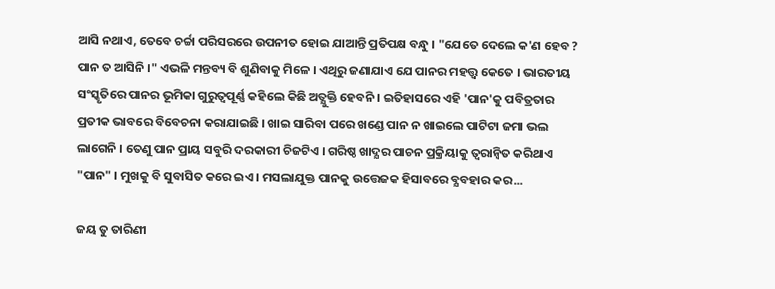ଆସି ନଥାଏ, ତେବେ ଚର୍ଚ୍ଚା ପରିସରରେ ଉପନୀତ ହୋଇ ଯାଆନ୍ତି ପ୍ରତିପକ୍ଷ ବନ୍ଧୁ । "ଯେତେ ଦେଲେ କ'ଣ ହେବ ? ପାନ ତ ଆସିନି ।" ଏଭଳି ମନ୍ତବ୍ୟ ବି ଶୁଣିବାକୁ ମିଳେ । ଏଥିରୁ ଜଣାଯାଏ ଯେ ପାନର ମହତ୍ତ୍ୱ କେତେ । ଭାରତୀୟ ସଂସ୍କୃତିରେ ପାନର ଭୂମିକା ଗୁରୁତ୍ବପୂର୍ଣ୍ଣ କହିଲେ କିଛି ଅତ୍ଯୁକ୍ତି ହେବନି । ଇତିହାସରେ ଏହି 'ପାନ'କୁ ପବିତ୍ରତାର ପ୍ରତୀକ ଭାବରେ ବିବେଚନା କରାଯାଇଛି । ଖାଇ ସାରିବା ପରେ ଖଣ୍ଡେ ପାନ ନ ଖାଇଲେ ପାଟିଟା ଜମା ଭଲ ଲାଗେନି । ତେଣୁ ପାନ ପ୍ରାୟ ସବୁରି ଦରକାରୀ ଚିଜଟିଏ । ଗରିଷ୍ଠ ଖାଦ୍ଯର ପାଚନ ପ୍ରକ୍ରିୟାକୁ ତ୍ବରାନ୍ବିତ କରିଥାଏ "ପାନ" । ମୁଖକୁ ବି ସୁବାସିତ କରେ ଇଏ । ମସଲାଯୁକ୍ତ ପାନକୁ ଉତ୍ତେଜକ ହିସାବରେ ବ୍ଯବହାର କର...

ଜୟ ତୁ ତାରିଣୀ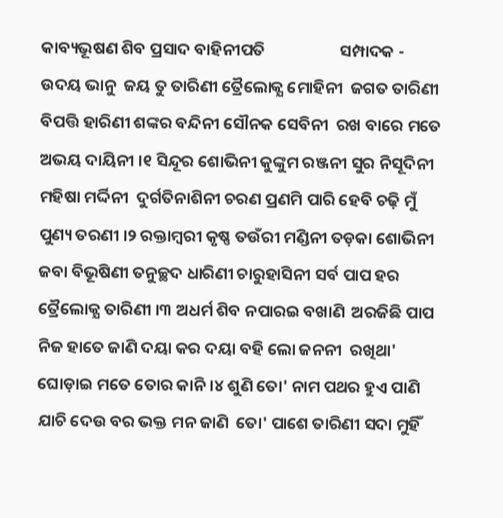କାବ୍ୟଭୂଷଣ ଶିବ ପ୍ରସାଦ ବାହିନୀପତି                    ସମ୍ପାଦକ - ଉଦୟ ଭାନୁ  ଜୟ ତୁ ତାରିଣୀ ତ୍ରୈଲୋକ୍ଯ ମୋହିନୀ  ଜଗତ ତାରିଣୀ ବିପତ୍ତି ହାରିଣୀ ଶଙ୍କର ବନ୍ଦିନୀ ସୌନକ ସେବିନୀ  ରଖ ବାରେ ମତେ ଅଭୟ ଦାୟିନୀ ।୧ ସିନ୍ଦୂର ଶୋଭିନୀ କୁଙ୍କୁମ ରଞ୍ଜନୀ ସୁର ନିସୂଦିନୀ ମହିଷା ମର୍ଦ୍ଦିନୀ  ଦୁର୍ଗତିନାଶିନୀ ଚରଣ ପ୍ରଣମି ପାରି ହେବି ଚଢ଼ି ମୁଁ ପୁଣ୍ୟ ତରଣୀ ।୨ ରକ୍ତାମ୍ବରୀ କୃଷ୍ଣ ତଉଁରୀ ମଣ୍ଡିନୀ ତଡ଼କା ଶୋଭିନୀ ଜବା ବିଭୂଷିଣୀ ତନୁଚ୍ଛଦ ଧାରିଣୀ ଚାରୁହାସିନୀ ସର୍ବ ପାପ ହର ତ୍ରୈଲୋକ୍ଯ ତାରିଣୀ ।୩ ଅଧର୍ମ ଶିବ ନପାରଇ ବଖାଣି  ଅରଜିଛି ପାପ ନିଜ ହାତେ ଜାଣି ଦୟା କର ଦୟା ବହି ଲୋ ଜନନୀ  ରଖିଥା' ଘୋଡ଼ାଇ ମତେ ତୋର କାନି ।୪ ଶୁଣି ତୋ' ନାମ ପଥର ହୁଏ ପାଣି ଯାଚି ଦେଉ ବର ଭକ୍ତ ମନ ଜାଣି  ତୋ' ପାଶେ ତାରିଣୀ ସଦା ମୁହିଁ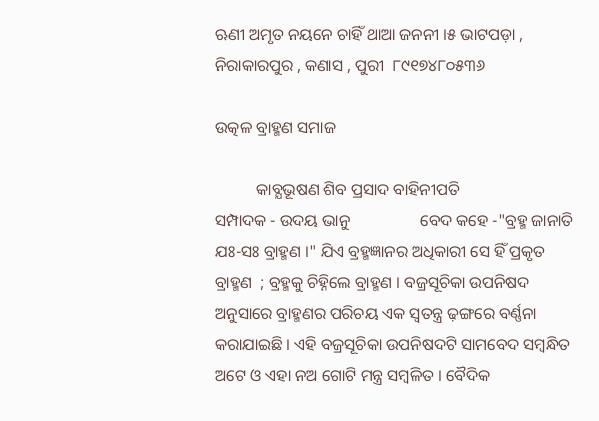ଋଣୀ ଅମୃତ ନୟନେ ଚାହିଁ ଥାଆ ଜନନୀ ।୫ ଭାଟପଡ଼ା , ନିରାକାରପୁର , କଣାସ , ପୁରୀ  ୮୯୧୭୪୮୦୫୩୬

ଉତ୍କଳ ବ୍ରାହ୍ମଣ ସମାଜ

          କାବ୍ଯଭୂଷଣ ଶିବ ପ୍ରସାଦ ବାହିନୀପତି                        ସମ୍ପାଦକ - ଉଦୟ ଭାନୁ                 ବେଦ କହେ -"ବ୍ରହ୍ମ ଜାନାତି ଯଃ-ସଃ ବ୍ରାହ୍ମଣ ।" ଯିଏ ବ୍ରହ୍ମଜ୍ଞାନର ଅଧିକାରୀ ସେ ହିଁ ପ୍ରକୃତ ବ୍ରାହ୍ମଣ  ; ବ୍ରହ୍ମକୁ ଚିହ୍ନିଲେ ବ୍ରାହ୍ମଣ । ବଜ୍ରସୂଚିକା ଉପନିଷଦ ଅନୁସାରେ ବ୍ରାହ୍ମଣର ପରିଚୟ ଏକ ସ୍ବତନ୍ତ୍ର ଢ଼ଙ୍ଗରେ ବର୍ଣ୍ଣନା କରାଯାଇଛି । ଏହି ବଜ୍ରସୂଚିକା ଉପନିଷଦଟି ସାମବେଦ ସମ୍ବନ୍ଧିତ ଅଟେ ଓ ଏହା ନଅ ଗୋଟି ମନ୍ତ୍ର ସମ୍ବଳିତ । ବୈଦିକ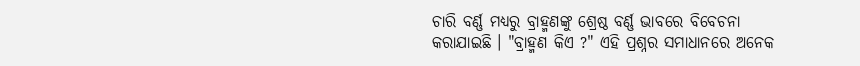ଚାରି ବର୍ଣ୍ଣ ମଧ୍ୟରୁ ବ୍ରାହ୍ମଣଙ୍କୁ ଶ୍ରେଷ୍ଠ ବର୍ଣ୍ଣ ଭାବରେ ବିବେଚନା କରାଯାଇଛି । "ବ୍ରାହ୍ମଣ କିଏ ?" ଏହି ପ୍ରଶ୍ନର ସମାଧାନରେ ଅନେକ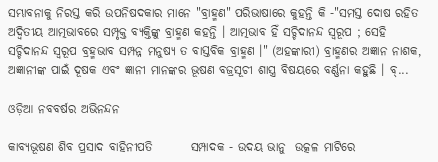ସମ୍ଭାବନାକୁ ନିରସ୍ତ କରି ଉପନିଷଦକାର ମାନେ "ବ୍ରାହ୍ମଣ" ପରିଭାଷାରେ କୁହନ୍ତି କି -"ସମସ୍ତ ଦୋଷ ରହିତ ଅଦ୍ବିତୀୟ ଆତ୍ମଭାବରେ ସମ୍ପୃକ୍ତ ବ୍ଯକ୍ତିଙ୍କୁ ବ୍ରାହ୍ମଣ କହନ୍ତି । ଆତ୍ମଭାବ ହିଁ ସଚ୍ଚିଦାନନ୍ଦ ସ୍ବରୂପ ; ସେହି ସଚ୍ଚିଦାନନ୍ଦ ସ୍ବରୂପ ବ୍ରହ୍ମଭାବ ସମ୍ପନ୍ନ ମନୁଷ୍ୟ ତ ବାସ୍ତବିକ ବ୍ରାହ୍ମଣ ।" (ଅହଙ୍କାରୀ) ବ୍ରାହ୍ମଣର ଅଜ୍ଞାନ ନାଶକ, ଅଜ୍ଞାନୀଙ୍କ ପାଇଁ ଦୂଷକ ଏବଂ ଜ୍ଞାନୀ ମାନଙ୍କର ଭୂଷଣ ବଜ୍ରସୂଚୀ ଶାସ୍ତ୍ର ବିଷୟରେ ବର୍ଣ୍ଣନା କହୁଛି । ବ୍...

ଓଡ଼ିଆ ନବବର୍ଷର ଅଭିନନ୍ଦନ

କାବ୍ଯଭୂଷଣ ଶିବ ପ୍ରସାଦ ବାହିନୀପତି        ସମ୍ପାଦକ - ଉଦୟ ଭାନୁ  ଉତ୍କଳ ମାଟିରେ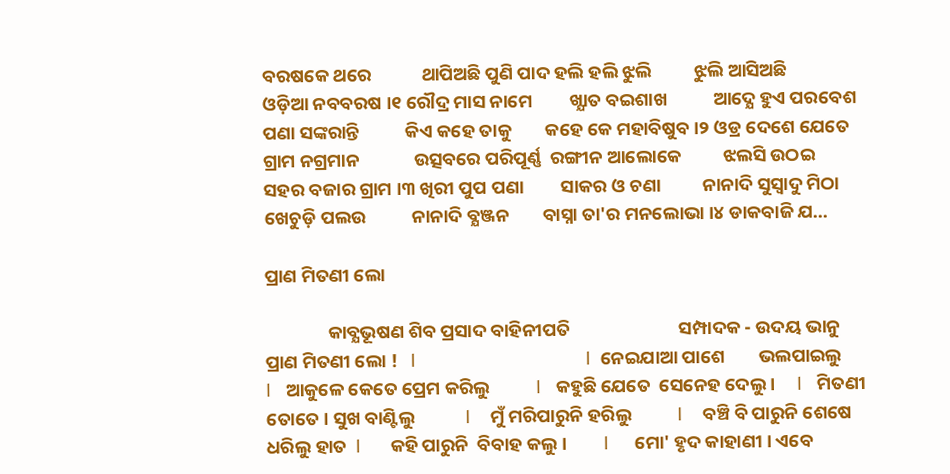ବରଷକେ ଥରେ            ଥାପିଅଛି ପୁଣି ପାଦ ହଲି ହଲି ଝୁଲି          ଝୁଲି ଆସିଅଛି           ଓଡ଼ିଆ ନବବରଷ ।୧ ରୌଦ୍ର ମାସ ନାମେ         ଖ୍ଯାତ ବଇଶାଖ           ଆଦ୍ଯେ ହୁଏ ପରବେଶ ପଣା ସଙ୍କରାନ୍ତି           କିଏ କହେ ତାକୁ        କହେ କେ ମହାବିଷୁବ ।୨ ଓଡ୍ର ଦେଶେ ଯେତେ       ଗ୍ରାମ ନଗ୍ରମାନ             ଉତ୍ସବରେ ପରିପୂର୍ଣ୍ଣ  ରଙ୍ଗୀନ ଆଲୋକେ          ଝଲସି ଉଠଇ          ସହର ବଜାର ଗ୍ରାମ ।୩ ଖିରୀ ପୁପ ପଣା         ସାକର ଓ ଚଣା          ନାନାଦି ସୁସ୍ବାଦୁ ମିଠା ଖେଚୁଡ଼ି ପଲଉ           ନାନାଦି ବ୍ଯଞ୍ଜନ        ବାସ୍ନା ତା'ର ମନଲୋଭା ।୪ ଡାକବାଜି ଯ...

ପ୍ରାଣ ମିତଣୀ ଲୋ

               କାବ୍ଯଭୂଷଣ ଶିବ ପ୍ରସାଦ ବାହିନୀପତି                          ସମ୍ପାଦକ - ଉଦୟ ଭାନୁ  ପ୍ରାଣ ମିତଣୀ ଲୋ !   l                                  l  ନେଇଯାଆ ପାଶେ        ଭଲପାଇଲୁ             l   ଆକୁଳେ କେତେ ପ୍ରେମ କରିଲୁ           l   କହୁଛି ଯେତେ  ସେନେହ ଦେଲୁ ।     l   ମିତଣୀ ତୋତେ । ସୁଖ ବାଣ୍ଟିଲୁ            l    ମୁଁ ମରିପାରୁନି ହରିଲୁ           l    ବଞ୍ଚି ବି ପାରୁନି ଶେଷେ ଧରିଲୁ ହାତ  l      କହି ପାରୁନି  ବିବାହ କଲୁ ।         l     ମୋ' ହୃଦ କାହାଣୀ । ଏବେ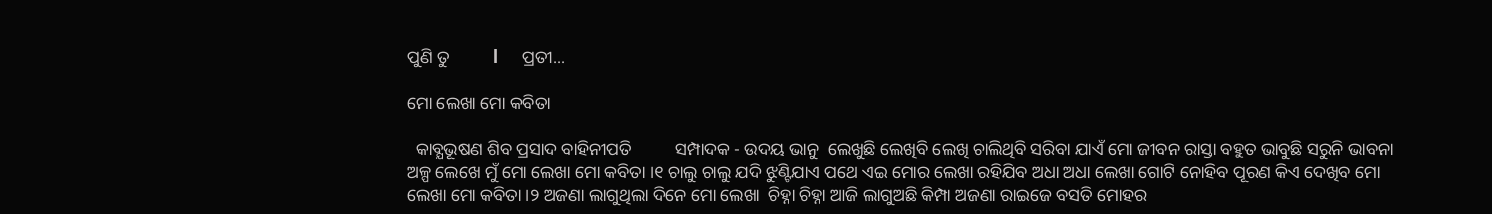ପୁଣି ତୁ          l      ପ୍ରତୀ...

ମୋ ଲେଖା ମୋ କବିତା

  କାବ୍ଯଭୂଷଣ ଶିବ ପ୍ରସାଦ ବାହିନୀପତି          ସମ୍ପାଦକ - ଉଦୟ ଭାନୁ  ଲେଖୁଛି ଲେଖିବି ଲେଖି ଚାଲିଥିବି ସରିବା ଯାଏଁ ମୋ ଜୀବନ ରାସ୍ତା ବହୁତ ଭାବୁଛି ସରୁନି ଭାବନା ଅଳ୍ପ ଲେଖେ ମୁଁ ମୋ ଲେଖା ମୋ କବିତା ।୧ ଚାଲୁ ଚାଲୁ ଯଦି ଝୁଣ୍ଟିଯାଏ ପଥେ ଏଇ ମୋର ଲେଖା ରହିଯିବ ଅଧା ଅଧା ଲେଖା ଗୋଟି ନୋହିବ ପୂରଣ କିଏ ଦେଖିବ ମୋ ଲେଖା ମୋ କବିତା ।୨ ଅଜଣା ଲାଗୁଥିଲା ଦିନେ ମୋ ଲେଖା  ଚିହ୍ନା ଚିହ୍ନା ଆଜି ଲାଗୁଅଛି କିମ୍ପା ଅଜଣା ରାଇଜେ ବସତି ମୋହର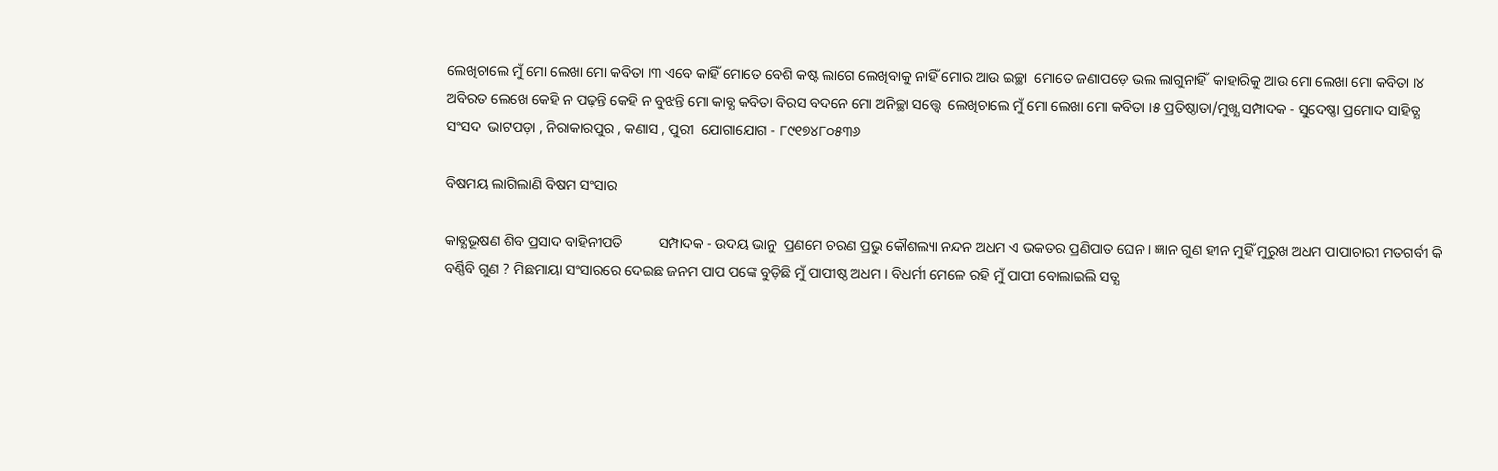ଲେଖିଚାଲେ ମୁଁ ମୋ ଲେଖା ମୋ କବିତା ।୩ ଏବେ କାହିଁ ମୋତେ ବେଶି କଷ୍ଟ ଲାଗେ ଲେଖିବାକୁ ନାହିଁ ମୋର ଆଉ ଇଚ୍ଛା  ମୋତେ ଜଣାପଡ଼େ ଭଲ ଲାଗୁନାହିଁ  କାହାରିକୁ ଆଉ ମୋ ଲେଖା ମୋ କବିତା ।୪ ଅବିରତ ଲେଖେ କେହି ନ ପଢ଼ନ୍ତି କେହି ନ ବୁଝନ୍ତି ମୋ କାବ୍ଯ କବିତା ବିରସ ବଦନେ ମୋ ଅନିଚ୍ଛା ସତ୍ତ୍ୱେ  ଲେଖିଚାଲେ ମୁଁ ମୋ ଲେଖା ମୋ କବିତା ।୫ ପ୍ରତିଷ୍ଠାତା/ମୁଖ୍ଯ ସମ୍ପାଦକ - ସୁଦେଷ୍ଣା ପ୍ରମୋଦ ସାହିତ୍ଯ ସଂସଦ  ଭାଟପଡ଼ା , ନିରାକାରପୁର , କଣାସ , ପୁରୀ  ଯୋଗାଯୋଗ - ୮୯୧୭୪୮୦୫୩୬

ବିଷମୟ ଲାଗିଲାଣି ବିଷମ ସଂସାର

କାବ୍ଯଭୂଷଣ ଶିବ ପ୍ରସାଦ ବାହିନୀପତି          ସମ୍ପାଦକ - ଉଦୟ ଭାନୁ  ପ୍ରଣମେ ଚରଣ ପ୍ରଭୁ କୌଶଲ୍ୟା ନନ୍ଦନ ଅଧମ ଏ ଭକତର ପ୍ରଣିପାତ ଘେନ । ଜ୍ଞାନ ଗୁଣ ହୀନ ମୁହିଁ ମୁରୁଖ ଅଧମ ପାପାଚାରୀ ମତଗର୍ବୀ କି ବର୍ଣ୍ଣିବି ଗୁଣ ? ମିଛମାୟା ସଂସାରରେ ଦେଇଛ ଜନମ ପାପ ପଙ୍କେ ବୁଡ଼ିଛି ମୁଁ ପାପୀଷ୍ଠ ଅଧମ । ବିଧର୍ମୀ ମେଳେ ରହି ମୁଁ ପାପୀ ବୋଲାଇଲି ସତ୍ଯ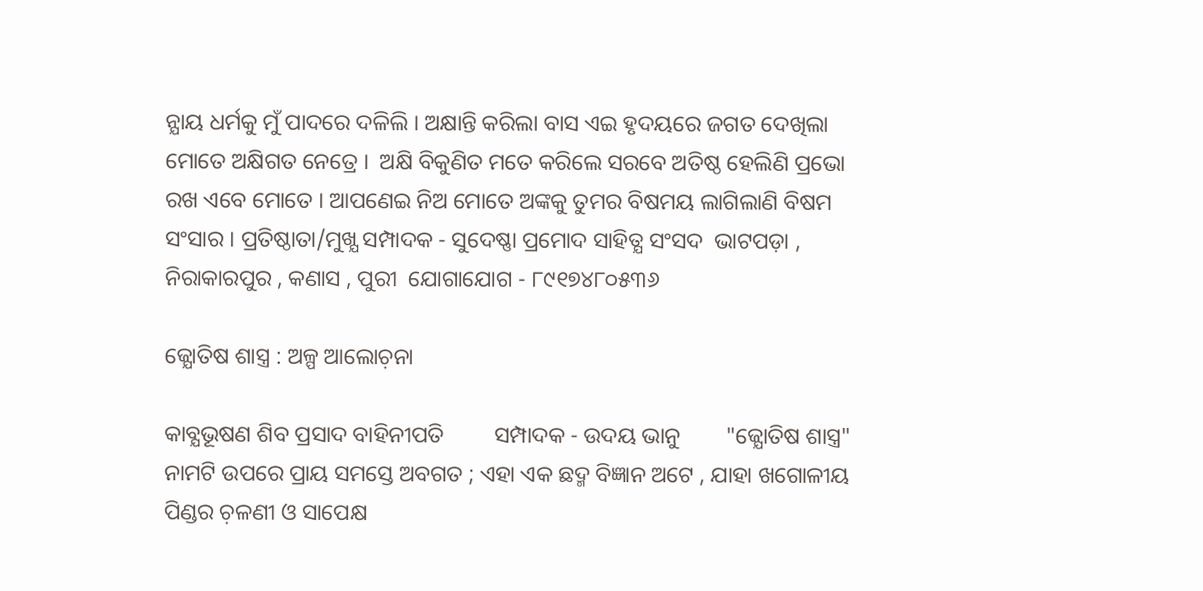ନ୍ଯାୟ ଧର୍ମକୁ ମୁଁ ପାଦରେ ଦଳିଲି । ଅକ୍ଷାନ୍ତି କରିଲା ବାସ ଏଇ ହୃଦୟରେ ଜଗତ ଦେଖିଲା ମୋତେ ଅକ୍ଷିଗତ ନେତ୍ରେ ।  ଅକ୍ଷି ବିକୁଣିତ ମତେ କରିଲେ ସରବେ ଅତିଷ୍ଠ ହେଲିଣି ପ୍ରଭୋ ରଖ ଏବେ ମୋତେ । ଆପଣେଇ ନିଅ ମୋତେ ଅଙ୍କକୁ ତୁମର ବିଷମୟ ଲାଗିଲାଣି ବିଷମ ସଂସାର । ପ୍ରତିଷ୍ଠାତା/ମୁଖ୍ଯ ସମ୍ପାଦକ - ସୁଦେଷ୍ଣା ପ୍ରମୋଦ ସାହିତ୍ଯ ସଂସଦ  ଭାଟପଡ଼ା , ନିରାକାରପୁର , କଣାସ , ପୁରୀ  ଯୋଗାଯୋଗ - ୮୯୧୭୪୮୦୫୩୬

ଜ୍ଯୋତିଷ ଶାସ୍ତ୍ର : ଅଳ୍ପ ଆଲୋଚ଼ନା

କାବ୍ଯଭୂଷଣ ଶିବ ପ୍ରସାଦ ବାହିନୀପତି         ସମ୍ପାଦକ - ଉଦୟ ଭାନୁ        "ଜ୍ଯୋତିଷ ଶାସ୍ତ୍ର" ନାମଟି ଉପରେ ପ୍ରାୟ ସମସ୍ତେ ଅବଗତ ; ଏହା ଏକ ଛଦ୍ମ ବିଜ୍ଞାନ ଅଟେ , ଯାହା ଖଗୋଳୀୟ ପିଣ୍ଡର ଚ଼ଳଣୀ ଓ ସାପେକ୍ଷ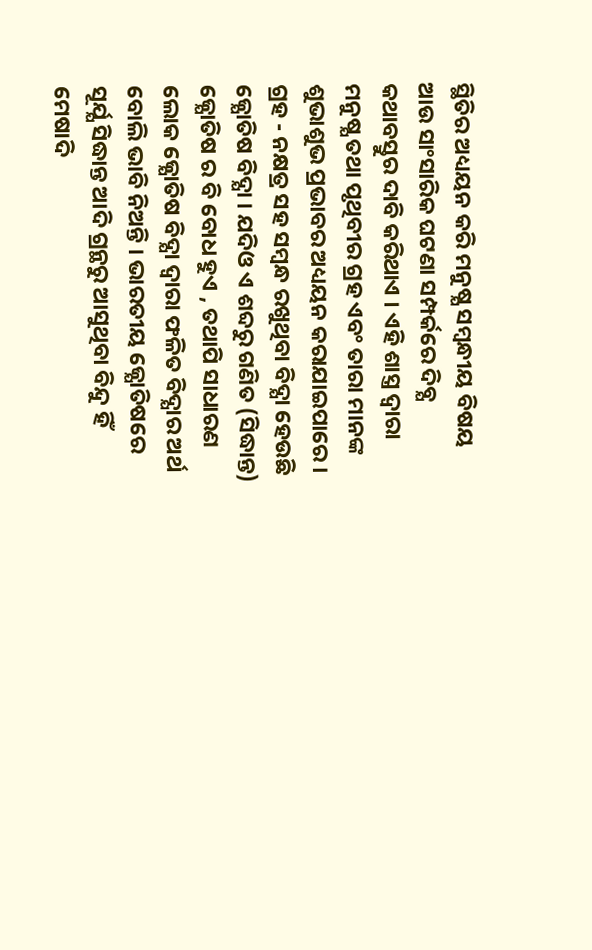ସ୍ଥିତିର ଅଧ୍ୟୟନ କରି ମନୁଷ୍ଯ ସମ୍ବନ୍ଧୀୟ ବିଷୟ ଆଉ ସାଂସାରିକ ଘଟଣା ସମ୍ପର୍କରେ ଦିବ୍ଯ କଥାବସ୍ତୁର ଦାବି କରିଥାଏ । ଏହି ଶାସ୍ତ୍ର ଦ୍ବାରା ମନୁଷ୍ଯ ତଥା ପୃଥିବୀର ଗ୍ରହ ଏବଂ ତାରା ମାନଙ୍କ ଶୁଭାଶୁଭ ପ୍ରଭାବର ଅଧ୍ୟୟନ କରାଯାଇପାରେ । ଗ୍ରହ - ନକ୍ଷତ୍ର ସହ ସମ୍ବନ୍ଧ ରଖୁଥିବା ବିଦ୍ଯା ହେଉଛି ଜ୍ଯୋତିଷ ବିଦ୍ଯା । ଯଦିଓ ଏ ଶବ୍ଦରୁ ଗଣିତ (ସିଦ୍ଧାନ୍ତ) ଜ୍ଯୋତିଷ ର ବି ବୋଧ ହୁଏ , ତଥାପି ସାଧାରଣ ଲୋକ ଜ୍ଯୋତିଷ ବିଦ୍ଯା ଦ୍ବାରା ଫଳିତ ବିଦ୍ଯାର ଅର୍ଥ ବୋଲି ଭାବି ନିଅନ୍ତି । ଭାରତୀୟ ଜ୍ଯୋତିଷରେ ସୂର୍ଯ୍ଯ ସିଦ୍ଧାନ୍ତ ଆଦି ଗ୍ରନ୍ଥରୁ ଆସୁଥିବା ବିନ୍ଦୁ ହିଁ ମେଷାଦି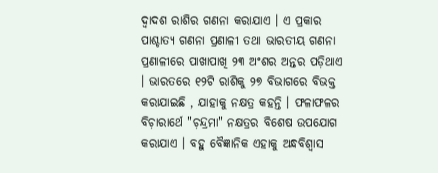ଦ୍ବାଦଶ ରାଶିର ଗଣନା କରାଯାଏ । ଏ ପ୍ରକାର ପାଶ୍ଚାତ୍ୟ ଗଣନା ପ୍ରଣାଳୀ ତଥା ଭାରତୀୟ ଗଣନା ପ୍ରଣାଳୀରେ ପାଖାପାଖି ୨୩ ଅଂଶର ଅନ୍ତର ପଡ଼ିଥାଏ । ଭାରତରେ ୧୨ଟି ରାଶିକୁ ୨୭ ବିଭାଗରେ ବିଭକ୍ତ କରାଯାଇଛି , ଯାହାକୁ ନକ୍ଷତ୍ର କହନ୍ତି । ଫଳାଫଳର ବିଚ଼ାରାର୍ଥେ "ଚ଼ନ୍ଦ୍ରମା" ନକ୍ଷତ୍ରର ବିଶେଷ ଉପଯୋଗ କରାଯାଏ । ବହୁ ବୈଜ୍ଞାନିକ ଏହାକୁ ଅନ୍ଧବିଶ୍ୱାସ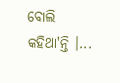ବୋଲି କହିଥା'ନ୍ତି ।...